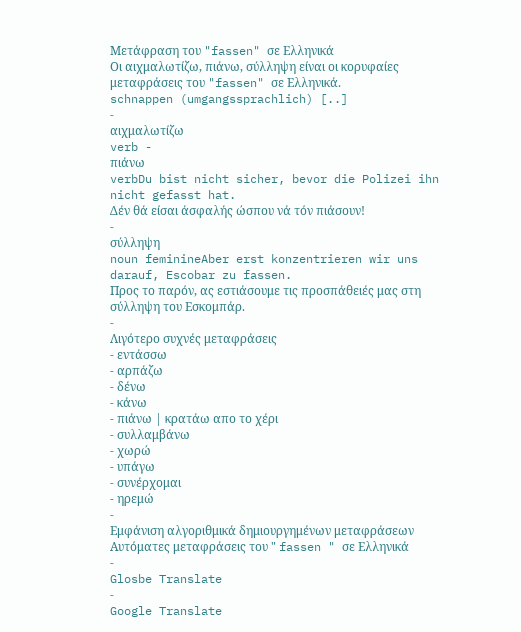Μετάφραση του "fassen" σε Ελληνικά
Οι αιχμαλωτίζω, πιάνω, σύλληψη είναι οι κορυφαίες μεταφράσεις του "fassen" σε Ελληνικά.
schnappen (umgangssprachlich) [..]
-
αιχμαλωτίζω
verb -
πιάνω
verbDu bist nicht sicher, bevor die Polizei ihn nicht gefasst hat.
Δέν θά είσαι άσφαλής ώσπου νά τόν πιάσουν!
-
σύλληψη
noun feminineAber erst konzentrieren wir uns darauf, Escobar zu fassen.
Προς το παρόν, ας εστιάσουμε τις προσπάθειές μας στη σύλληψη του Εσκομπάρ.
-
Λιγότερο συχνές μεταφράσεις
- εντάσσω
- αρπάζω
- δένω
- κάνω
- πιάνω | κρατάω απο το χέρι
- συλλαμβάνω
- χωρώ
- υπάγω
- συνέρχομαι
- ηρεμώ
-
Εμφάνιση αλγοριθμικά δημιουργημένων μεταφράσεων
Αυτόματες μεταφράσεις του " fassen " σε Ελληνικά
-
Glosbe Translate
-
Google Translate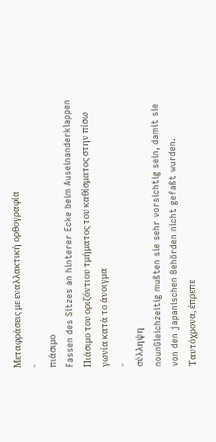Μεταφράσεις με εναλλακτική ορθογραφία
-
πιάσιμο
Fassen des Sitzes an hinterer Ecke beim Auseinanderklappen
Πιάσιμο του οριζόντιου τμήματος του καθίσματος στην πίσω γωνία κατά το άνοιγμα
-
σύλληψη
nounGleichzeitig mußten sie sehr vorsichtig sein, damit sie von den japanischen Behörden nicht gefaßt wurden.
Ταυτόχρονα, έπρεπε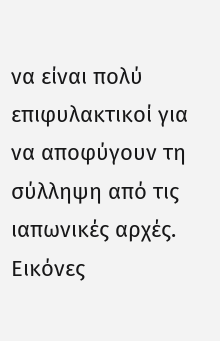να είναι πολύ επιφυλακτικοί για να αποφύγουν τη σύλληψη από τις ιαπωνικές αρχές.
Εικόνες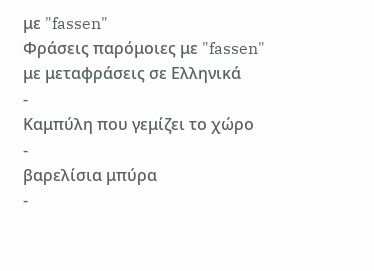με "fassen"
Φράσεις παρόμοιες με "fassen" με μεταφράσεις σε Ελληνικά
-
Καμπύλη που γεμίζει το χώρο
-
βαρελίσια μπύρα
-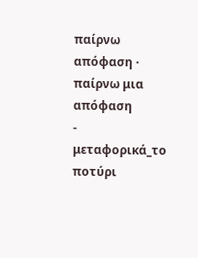παίρνω απόφαση · παίρνω μια απόφαση
-
μεταφορικά_το ποτύρι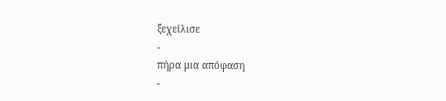ξεχείλισε
-
πήρα μια απόφαση
-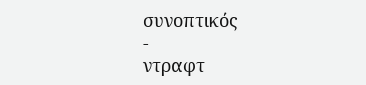συνοπτικός
-
ντραφτ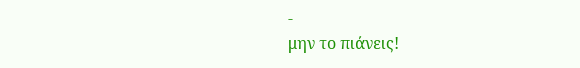-
μην το πιάνεις!